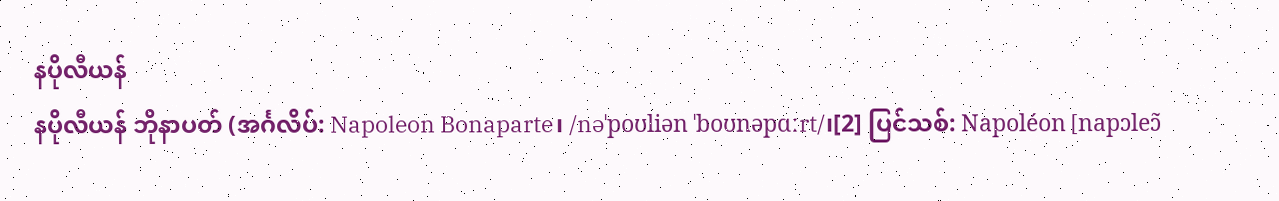နပိုလီယန်
နပိုလီယန် ဘိုနာပတ် (အင်္ဂလိပ်: Napoleon Bonaparte၊ /nəˈpoʊliən ˈboʊnəpɑːrt/၊[2] ပြင်သစ်: Napoléon [napɔleɔ̃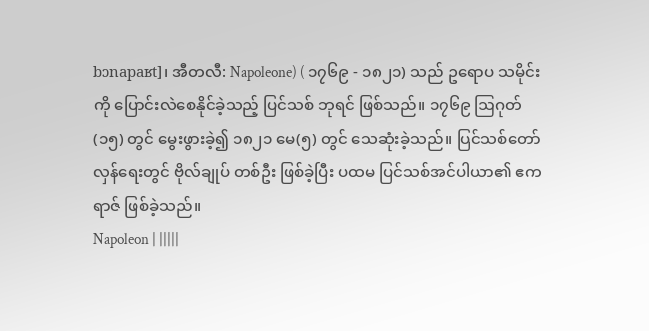bɔnapaʁt]၊ အီတလီ: Napoleone) ( ၁၇၆၉ - ၁၈၂၁) သည် ဥရောပ သမိုင်းကို ပြောင်းလဲစေနိုင်ခဲ့သည့် ပြင်သစ် ဘုရင် ဖြစ်သည်။ ၁၇၆၉ ဩဂုတ် (၁၅) တွင် မွေးဖွားခဲ့၍ ၁၈၂၁ မေ(၅) တွင် သေဆုံးခဲ့သည်။ ပြင်သစ်တော်လှန်ရေးတွင် ဗိုလ်ချုပ် တစ်ဦး ဖြစ်ခဲ့ပြီး ပထမ ပြင်သစ်အင်ပါယာ၏ ဧကရာဇ် ဖြစ်ခဲ့သည်။
Napoleon | |||||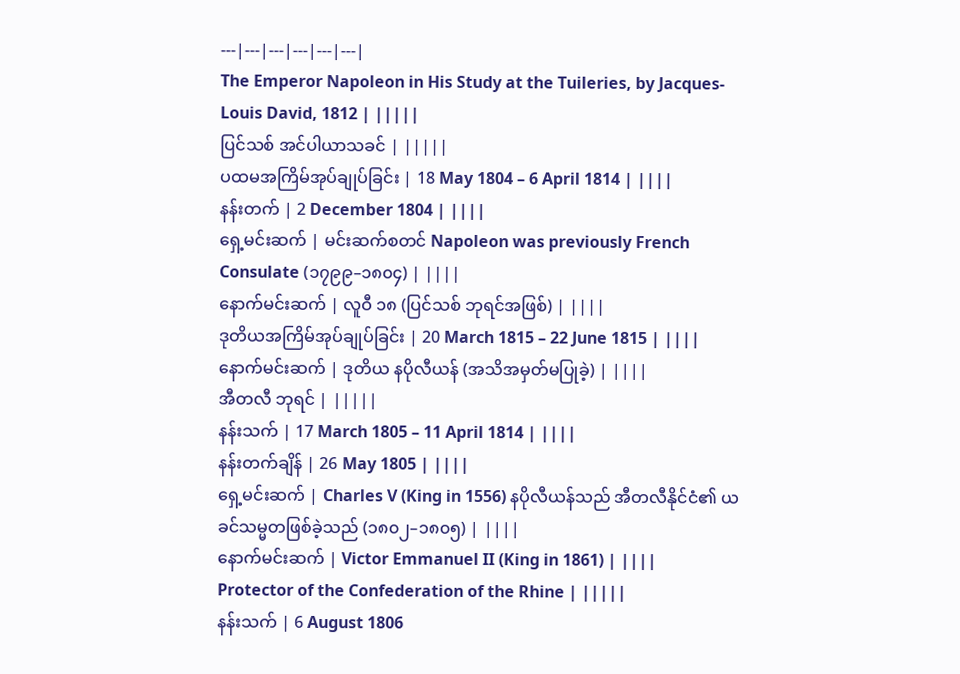---|---|---|---|---|---|
The Emperor Napoleon in His Study at the Tuileries, by Jacques-Louis David, 1812 | |||||
ပြင်သစ် အင်ပါယာသခင် | |||||
ပထမအကြိမ်အုပ်ချုပ်ခြင်း | 18 May 1804 – 6 April 1814 | ||||
နန်းတက် | 2 December 1804 | ||||
ရှေ့မင်းဆက် | မင်းဆက်စတင် Napoleon was previously French Consulate (၁၇၉၉–၁၈၀၄) | ||||
နောက်မင်းဆက် | လူဝီ ၁၈ (ပြင်သစ် ဘုရင်အဖြစ်) | ||||
ဒုတိယအကြိမ်အုပ်ချုပ်ခြင်း | 20 March 1815 – 22 June 1815 | ||||
နောက်မင်းဆက် | ဒုတိယ နပိုလီယန် (အသိအမှတ်မပြုခဲ့) | ||||
အီတလီ ဘုရင် | |||||
နန်းသက် | 17 March 1805 – 11 April 1814 | ||||
နန်းတက်ချိန် | 26 May 1805 | ||||
ရှေ့မင်းဆက် | Charles V (King in 1556) နပိုလီယန်သည် အီတလီနိုင်ငံ၏ ယခင်သမ္မတဖြစ်ခဲ့သည် (၁၈၀၂–၁၈၀၅) | ||||
နောက်မင်းဆက် | Victor Emmanuel II (King in 1861) | ||||
Protector of the Confederation of the Rhine | |||||
နန်းသက် | 6 August 1806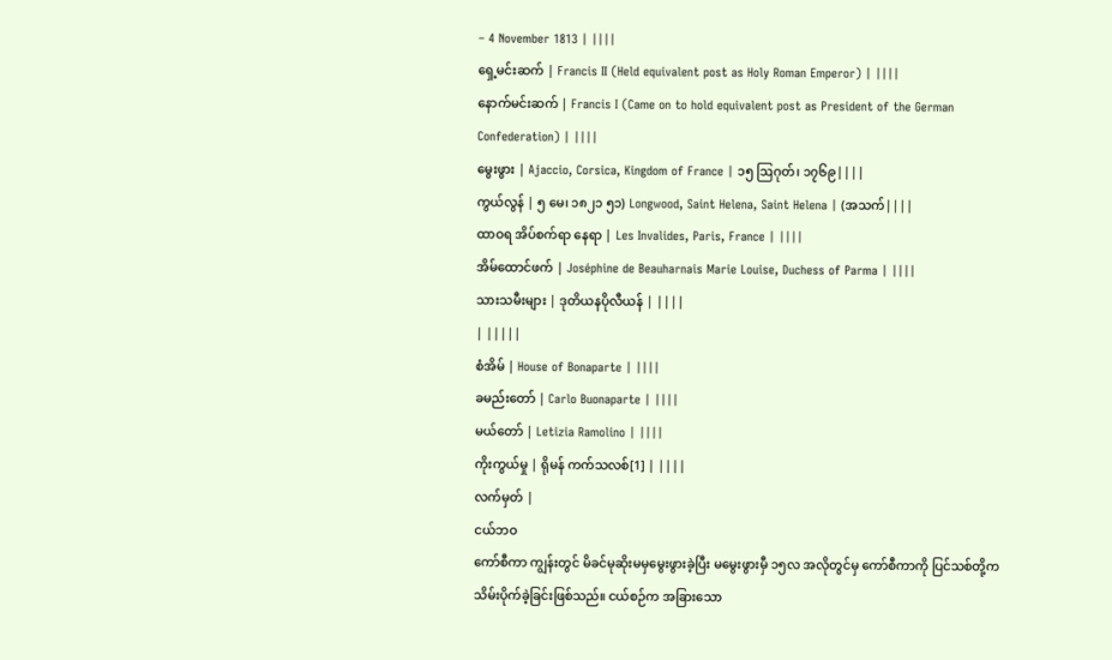– 4 November 1813 | ||||
ရှေ့မင်းဆက် | Francis II (Held equivalent post as Holy Roman Emperor) | ||||
နောက်မင်းဆက် | Francis I (Came on to hold equivalent post as President of the German Confederation) | ||||
မွေးဖွား | Ajaccio, Corsica, Kingdom of France | ၁၅ ဩဂုတ်၊ ၁၇၆၉||||
ကွယ်လွန် | ၅ မေ၊ ၁၈၂၁ ၅၁) Longwood, Saint Helena, Saint Helena | (အသက်||||
ထာဝရ အိပ်စက်ရာ နေရာ | Les Invalides, Paris, France | ||||
အိမ်ထောင်ဖက် | Joséphine de Beauharnais Marie Louise, Duchess of Parma | ||||
သားသမီးများ | ဒုတိယနပိုလီယန် | ||||
| |||||
စံအိမ် | House of Bonaparte | ||||
ခမည်းတော် | Carlo Buonaparte | ||||
မယ်တော် | Letizia Ramolino | ||||
ကိုးကွယ်မှု | ရိုမန် ကက်သလစ်[1] | ||||
လက်မှတ် |
ငယ်ဘဝ
ကော်စီကာ ကျွန်းတွင် မိခင်မုဆိုးမမှမွေးဖွားခဲ့ပြီး မမွေးဖွားမှီ ၁၅လ အလိုတွင်မှ ကော်စီကာကို ပြင်သစ်တို့က သိမ်းပိုက်ခဲ့ခြင်းဖြစ်သည်။ ငယ်စဉ်က အခြားသော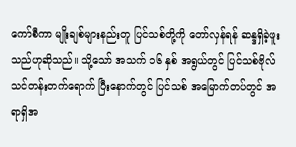ကော်စီကာ မျိုးချစ်များနည်းတူ ပြင်သစ်တို့ကို တော်လှန်ရန် ဆန္ဒရှိခဲ့ဖူးသည်ဟုဆိုသည်။ သို့သော် အသက် ၁၆ နှစ် အရွယ်တွင် ပြင်သစ်ဗိုလ်သင်တန်းတက်ရောက် ပြီးနောက်တွင် ပြင်သစ် အမြောက်တပ်တွင် အရာရှိအ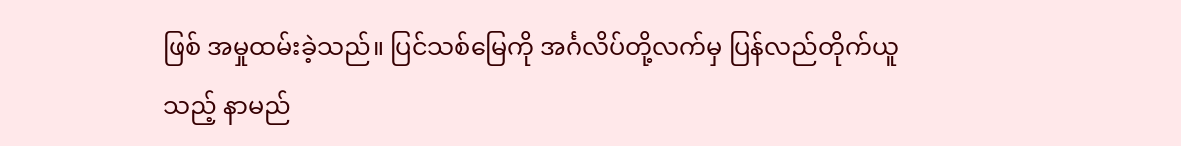ဖြစ် အမှုထမ်းခဲ့သည်။ ပြင်သစ်မြေကို အင်္ဂလိပ်တို့လက်မှ ပြန်လည်တိုက်ယူသည့် နာမည်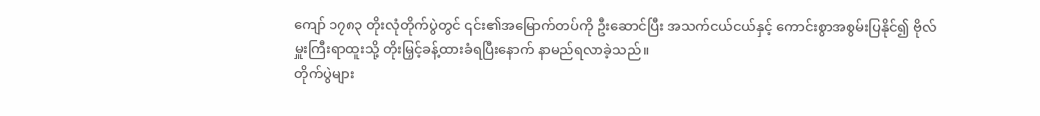ကျော် ၁၇၈၃ တိုးလုံတိုက်ပွဲတွင် ၎င်း၏အမြောက်တပ်ကို ဦးဆောင်ပြီး အသက်ငယ်ငယ်နှင့် ကောင်းစွာအစွမ်းပြနိုင်၍ ဗိုလ်မှူးကြီးရာထူးသို့ တိုးမြှင့်ခန့်ထားခံရပြီးနောက် နာမည်ရလာခဲ့သည်။
တိုက်ပွဲများ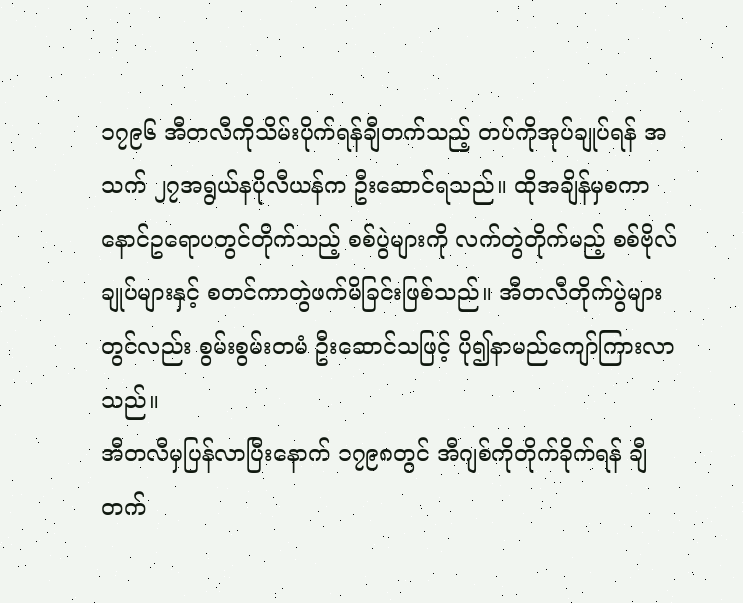၁၇၉၆ အီတလီကိုသိမ်းပိုက်ရန်ချီတက်သည့် တပ်ကိုအုပ်ချုပ်ရန် အသက် ၂၇အရွယ်နပိုလီယန်က ဦးဆောင်ရသည်။ ထိုအချိန်မှစကာ နောင်ဥရောပတွင်တိုက်သည့် စစ်ပွဲများကို လက်တွဲတိုက်မည့် စစ်ဗိုလ်ချုပ်များနှင့် စတင်ကာတွဲဖက်မိခြင်းဖြစ်သည်။ အီတလီတိုက်ပွဲများတွင်လည်း စွမ်းစွမ်းတမံ ဦးဆောင်သဖြင့် ပို၍နာမည်ကျော်ကြားလာသည်။
အီတလီမှပြန်လာပြီးနောက် ၁၇၉၈တွင် အီဂျစ်ကိုတိုက်ခိုက်ရန် ချီတက်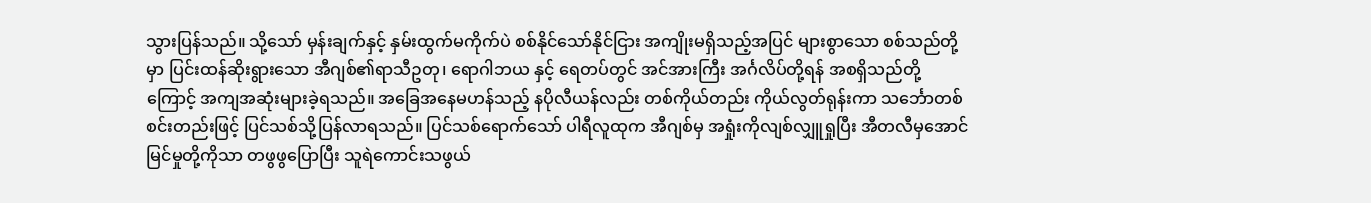သွားပြန်သည်။ သို့သော် မှန်းချက်နှင့် နှမ်းထွက်မကိုက်ပဲ စစ်နိုင်သော်နိုင်ငြား အကျိုးမရှိသည့်အပြင် များစွာသော စစ်သည်တို့မှာ ပြင်းထန်ဆိုးရွားသော အီဂျစ်၏ရာသီဥတု၊ ရောဂါဘယ နှင့် ရေတပ်တွင် အင်အားကြီး အင်္ဂလိပ်တို့ရန် အစရှိသည်တို့ကြောင့် အကျအဆုံးများခဲ့ရသည်။ အခြေအနေမဟန်သည့် နပိုလီယန်လည်း တစ်ကိုယ်တည်း ကိုယ်လွတ်ရုန်းကာ သင်္ဘောတစ်စင်းတည်းဖြင့် ပြင်သစ်သို့ပြန်လာရသည်။ ပြင်သစ်ရောက်သော် ပါရီလူထုက အီဂျစ်မှ အရှုံးကိုလျစ်လျှူရှုပြီး အီတလီမှအောင်မြင်မှုတို့ကိုသာ တဖွဖွပြောပြီး သူရဲကောင်းသဖွယ်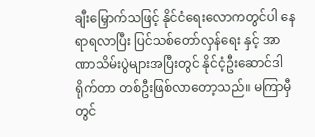ချီးမြှောက်သဖြင့် နိုင်ငံရေးလောကတွင်ပါ နေရာရလာပြီး ပြင်သစ်တော်လှန်ရေး နှင့် အာဏာသိမ်းပွဲများအပြီးတွင် နိုင်ငံ့ဦးဆောင်ဒါရိုက်တာ တစ်ဦးဖြစ်လာတော့သည်။ မကြာမှီတွင်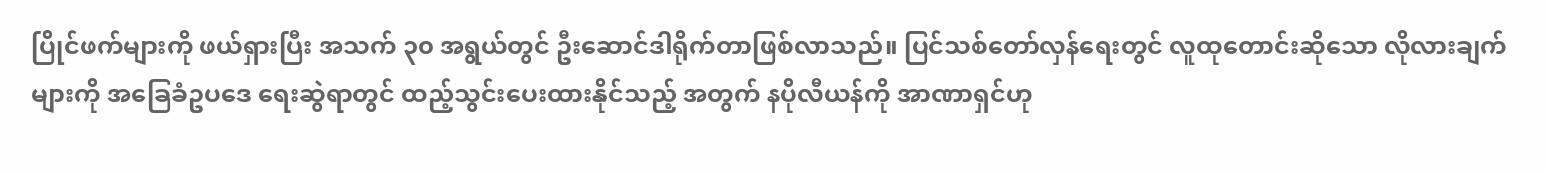ပြိုင်ဖက်များကို ဖယ်ရှားပြီး အသက် ၃၀ အရွယ်တွင် ဦးဆောင်ဒါရိုက်တာဖြစ်လာသည်။ ပြင်သစ်တော်လှန်ရေးတွင် လူထုတောင်းဆိုသော လိုလားချက်များကို အခြေခံဥပဒေ ရေးဆွဲရာတွင် ထည့်သွင်းပေးထားနိုင်သည့် အတွက် နပိုလီယန်ကို အာဏာရှင်ဟု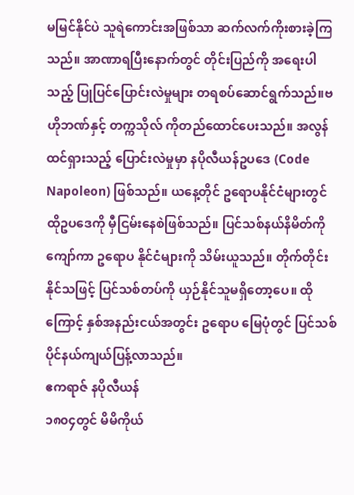မမြင်နိုင်ပဲ သူရဲကောင်းအဖြစ်သာ ဆက်လက်ကိုးစားခဲ့ကြသည်။ အာဏာရပြီးနောက်တွင် တိုင်းပြည်ကို အရေးပါသည့် ပြုပြင်ပြောင်းလဲမှုများ တရစပ်ဆောင်ရွက်သည်။ဗဟိုဘဏ်နှင့် တက္ကသိုလ် ကိုတည်ထောင်ပေးသည်။ အလွန်ထင်ရှားသည့် ပြောင်းလဲမှုမှာ နပိုလီယန်ဥပဒေ (Code Napoleon) ဖြစ်သည်။ ယနေ့တိုင် ဥရောပနိုင်ငံများတွင် ထိုဥပဒေကို မှီငြမ်းနေစဲဖြစ်သည်။ ပြင်သစ်နယ်နိမိတ်ကို ကျော်ကာ ဥရောပ နိုင်ငံများကို သိမ်းယူသည်။ တိုက်တိုင်းနိုင်သဖြင့် ပြင်သစ်တပ်ကို ယှဉ်နိုင်သူမရှိတော့ပေ။ ထိုကြောင့် နှစ်အနည်းငယ်အတွင်း ဥရောပ မြေပုံတွင် ပြင်သစ်ပိုင်နယ်ကျယ်ပြန့်လာသည်။
ဧကရာဇ် နပိုလီယန်
၁၈၀၄တွင် မိမိကိုယ်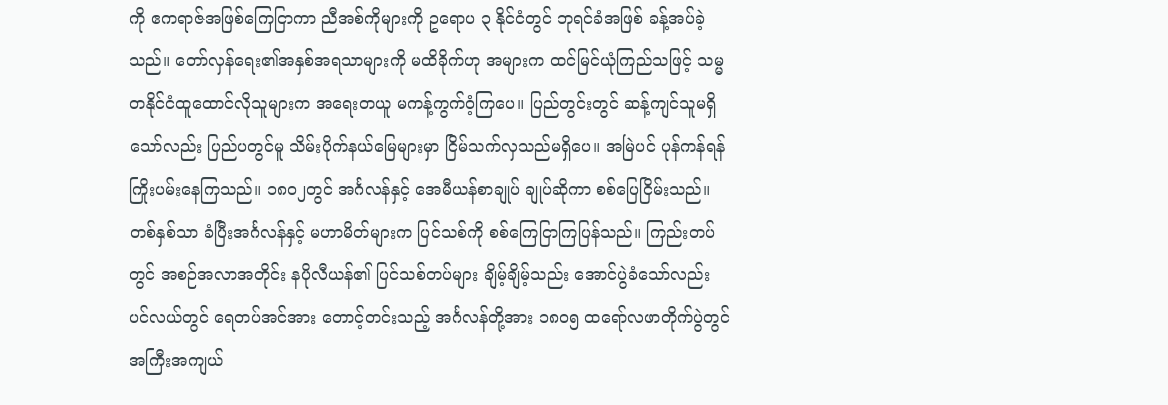ကို ဧကရာဇ်အဖြစ်ကြေငြာကာ ညီအစ်ကိုများကို ဥရောပ ၃ နိုင်ငံတွင် ဘုရင်ခံအဖြစ် ခန့်အပ်ခဲ့သည်။ တော်လှန်ရေး၏အနှစ်အရသာများကို မထိခိုက်ဟု အများက ထင်မြင်ယုံကြည်သဖြင့် သမ္မတနိုင်ငံထူထောင်လိုသူများက အရေးတယူ မကန့်ကွက်ဝံ့ကြပေ။ ပြည်တွင်းတွင် ဆန့်ကျင်သူမရှိသော်လည်း ပြည်ပတွင်မူ သိမ်းပိုက်နယ်မြေများမှာ ငြိမ်သက်လှသည်မရှိပေ။ အမြဲပင် ပုန်ကန်ရန်ကြိုးပမ်းနေကြသည်။ ၁၈၀၂တွင် အင်္ဂလန်နှင့် အေမီယန်စာချုပ် ချုပ်ဆိုကာ စစ်ပြေငြိမ်းသည်။ တစ်နှစ်သာ ခံပြီးအင်္ဂလန်နှင့် မဟာမိတ်များက ပြင်သစ်ကို စစ်ကြေငြာကြပြန်သည်။ ကြည်းတပ်တွင် အစဉ်အလာအတိုင်း နပိုလီယန်၏ ပြင်သစ်တပ်များ ချိမ့်ချိမ့်သည်း အောင်ပွဲခံသော်လည်း ပင်လယ်တွင် ရေတပ်အင်အား တောင့်တင်းသည့် အင်္ဂလန်တို့အား ၁၈၀၅ ထရော်လဖာတိုက်ပွဲတွင် အကြီးအကျယ်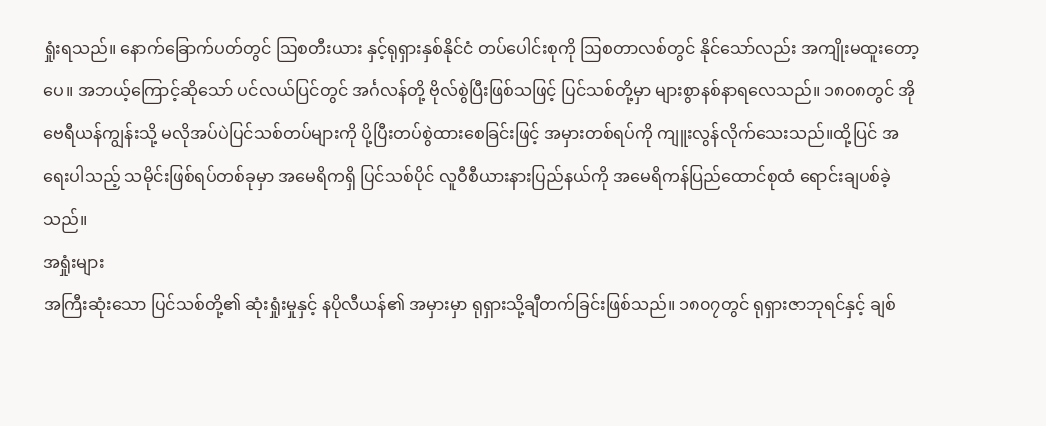ရှုံးရသည်။ နောက်ခြောက်ပတ်တွင် ဩစတီးယား နှင့်ရုရှားနှစ်နိုင်ငံ တပ်ပေါင်းစုကို ဩစတာလစ်တွင် နိုင်သော်လည်း အကျိုးမထူးတော့ပေ။ အဘယ့်ကြောင့်ဆိုသော် ပင်လယ်ပြင်တွင် အင်္ဂလန်တို့ ဗိုလ်စွဲပြီးဖြစ်သဖြင့် ပြင်သစ်တို့မှာ များစွာနစ်နာရလေသည်။ ၁၈၀၈တွင် အိုဗေရီယန်ကျွန်းသို့ မလိုအပ်ပဲပြင်သစ်တပ်များကို ပို့ပြီးတပ်စွဲထားစေခြင်းဖြင့် အမှားတစ်ရပ်ကို ကျူးလွန်လိုက်သေးသည်။ထို့ပြင် အရေးပါသည့် သမိုင်းဖြစ်ရပ်တစ်ခုမှာ အမေရိကရှိ ပြင်သစ်ပိုင် လူဝီစီယားနားပြည်နယ်ကို အမေရိကန်ပြည်ထောင်စုထံ ရောင်းချပစ်ခဲ့သည်။
အရှုံးများ
အကြီးဆုံးသော ပြင်သစ်တို့၏ ဆုံးရှုံးမှုနှင့် နပိုလီယန်၏ အမှားမှာ ရုရှားသို့ချီတက်ခြင်းဖြစ်သည်။ ၁၈၀၇တွင် ရုရှားဇာဘုရင်နှင့် ချစ်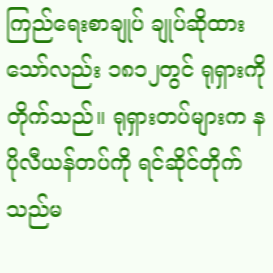ကြည်ရေးစာချုပ် ချုပ်ဆိုထားသော်လည်း ၁၈၁၂တွင် ရုရှားကိုတိုက်သည်။ ရုရှားတပ်များက နပိုလီယန်တပ်ကို ရင်ဆိုင်တိုက်သည်မ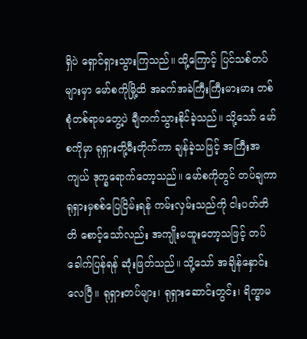ရှိပဲ ရှောင်ရှားသွားကြသည်။ ထို့ကြောင့် ပြင်သစ်တပ်များမှာ မော်စကိုမြို့ထိ အခက်အခဲကြီးကြီးမားမား တစ်စုံတစ်ရာမတွေ့ပဲ ချီတက်သွားနိုင်ခဲ့သည်။ သို့သော် မော်စကိုမှာ ရုရှားတို့မီးတိုက်ကာ ချန်ခဲ့သဖြင့် အကြီးအကျယ် ဒုက္ခရောက်တော့သည်။ မော်စကိုတွင် တပ်ချကာ ရုရှားမှစစ်ပြေငြိမ်းရန် ကမ်းလှမ်းသည်ကို ငါးပတ်တိတိ စောင့်သော်လည်း အကျိုးမထူးတော့သဖြင့် တပ်ခေါက်ပြန်ရန် ဆုံးဖြတ်သည်။ သို့သော် အချိန်နှောင်းလေပြီ။ ရုရှားတပ်များ၊ ရုရှားဆောင်းတွင်း၊ ရိက္ခာမ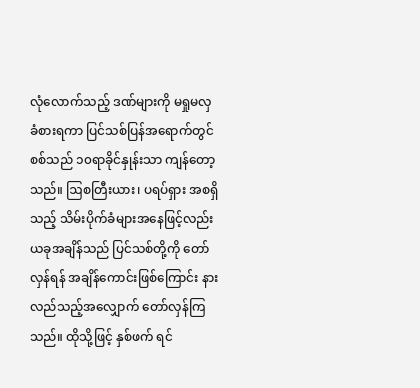လုံလောက်သည့် ဒဏ်များကို မရှုမလှခံစားရကာ ပြင်သစ်ပြန်အရောက်တွင် စစ်သည် ၁၀ရာခိုင်နှုန်းသာ ကျန်တော့သည်။ ဩစတြီးယား၊ ပရပ်ရှား အစရှိသည့် သိမ်းပိုက်ခံများအနေဖြင့်လည်း ယခုအချိန်သည် ပြင်သစ်တို့ကို တော်လှန်ရန် အချိန်ကောင်းဖြစ်ကြောင်း နားလည်သည့်အလျှောက် တော်လှန်ကြသည်။ ထိုသို့ဖြင့် နှစ်ဖက် ရင်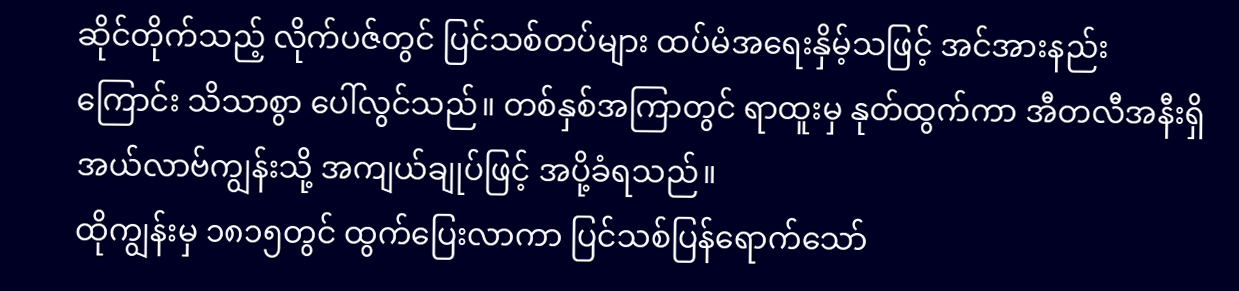ဆိုင်တိုက်သည့် လိုက်ပဇ်တွင် ပြင်သစ်တပ်များ ထပ်မံအရေးနှိမ့်သဖြင့် အင်အားနည်းကြောင်း သိသာစွာ ပေါ်လွင်သည်။ တစ်နှစ်အကြာတွင် ရာထူးမှ နုတ်ထွက်ကာ အီတလီအနီးရှိ အယ်လာဗ်ကျွန်းသို့ အကျယ်ချုပ်ဖြင့် အပို့ခံရသည်။
ထိုကျွန်းမှ ၁၈၁၅တွင် ထွက်ပြေးလာကာ ပြင်သစ်ပြန်ရောက်သော်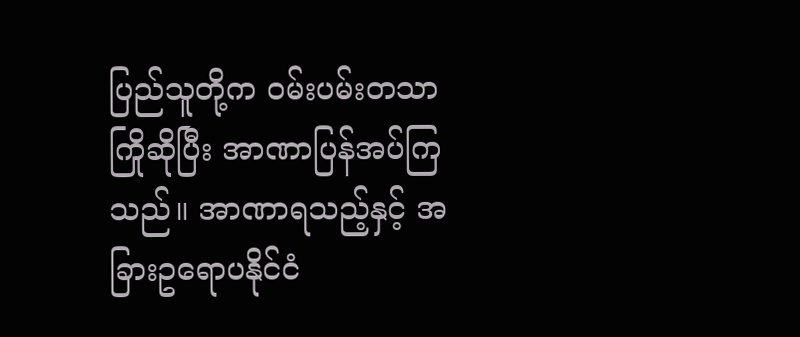ပြည်သူတို့က ဝမ်းပမ်းတသာကြိုဆိုပြီး အာဏာပြန်အပ်ကြသည်။ အာဏာရသည့်နှင့် အခြားဥရောပနိုင်ငံ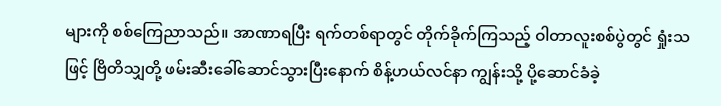များကို စစ်ကြေညာသည်။ အာဏာရပြီး ရက်တစ်ရာတွင် တိုက်ခိုက်ကြသည့် ဝါတာလူးစစ်ပွဲတွင် ရှုံးသဖြင့် ဗြိတိသျှတို့ ဖမ်းဆီးခေါ်ဆောင်သွားပြီးနောက် စိန့်ဟယ်လင်နာ ကျွန်းသို့ ပို့ဆောင်ခံခဲ့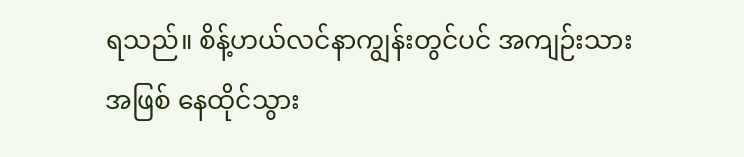ရသည်။ စိန့်ဟယ်လင်နာကျွန်းတွင်ပင် အကျဉ်းသားအဖြစ် နေထိုင်သွား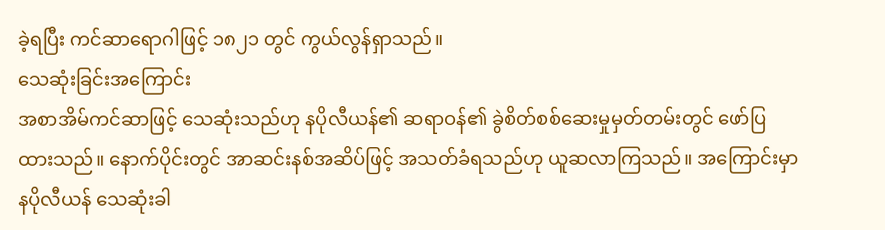ခဲ့ရပြီး ကင်ဆာရောဂါဖြင့် ၁၈၂၁ တွင် ကွယ်လွန်ရှာသည်။
သေဆုံးခြင်းအကြောင်း
အစာအိမ်ကင်ဆာဖြင့် သေဆုံးသည်ဟု နပိုလီယန်၏ ဆရာဝန်၏ ခွဲစိတ်စစ်ဆေးမှုမှတ်တမ်းတွင် ဖော်ပြထားသည်။ နောက်ပိုင်းတွင် အာဆင်းနစ်အဆိပ်ဖြင့် အသတ်ခံရသည်ဟု ယူဆလာကြသည်။ အကြောင်းမှာ နပိုလီယန် သေဆုံးခါ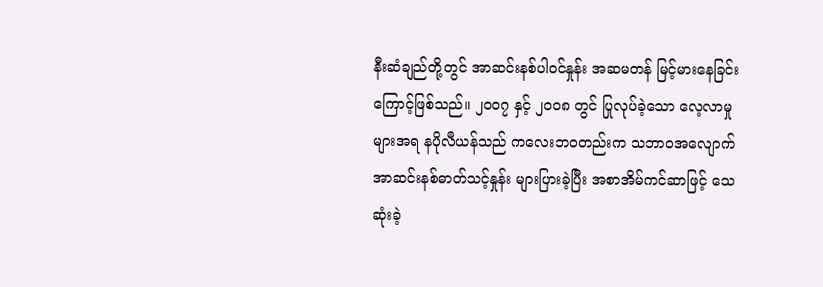နီးဆံချည်တို့တွင် အာဆင်းနစ်ပါဝင်နှုန်း အဆမတန် မြင့်မားနေခြင်းကြောင့်ဖြစ်သည်။ ၂၀၀၇ နှင့် ၂၀၀၈ တွင် ပြုလုပ်ခဲ့သော လေ့လာမှုများအရ နပိုလီယန်သည် ကလေးဘဝတည်းက သဘာဝအလျောက် အာဆင်းနစ်ဓာတ်သင့်နှုန်း များပြားခဲ့ပြီး အစာအိမ်ကင်ဆာဖြင့် သေဆုံးခဲ့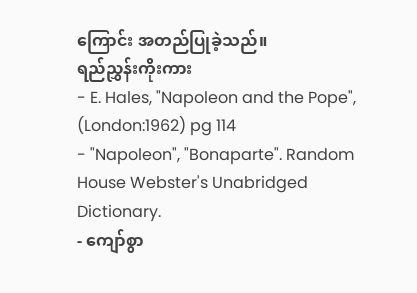ကြောင်း အတည်ပြုခဲ့သည်။
ရည်ညွှန်းကိုးကား
- E. Hales, "Napoleon and the Pope", (London:1962) pg 114
- "Napoleon", "Bonaparte". Random House Webster's Unabridged Dictionary.
- ကျော်စွာ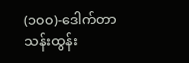(၁၀၀)-ဒေါက်တာသန်းထွန်း